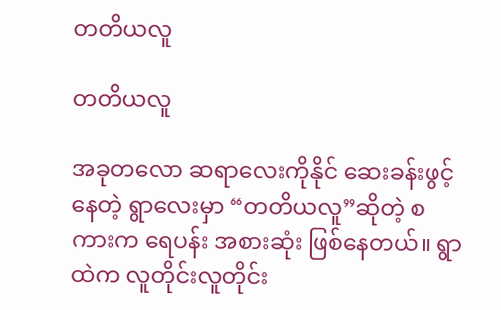တတိယလူ

တတိယလူ

အခုတလော ဆရာလေးကိုနိုင် ဆေးခန်းဖွင့်နေတဲ့ ရွာလေးမှာ “တတိယလူ”ဆိုတဲ့ စကားက ရေပန်း အစားဆုံး ဖြစ်နေတယ်။ ရွာထဲက လူတိုင်းလူတိုင်း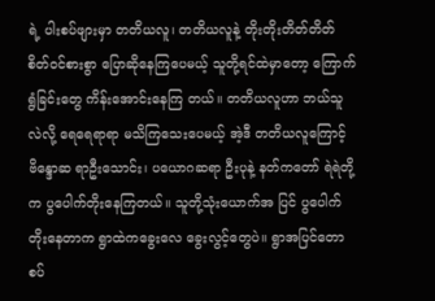ရဲ့ ပါးစပ်ဖျားမှာ တတိယလူ၊ တတိယလူနဲ့ တိုးတိုးတိတ်တိတ် စိတ်၀င်စားစွာ ပြောဆိုနေကြပေမယ့် သူတို့ရင်ထဲမှာတော့ ကြောက်ရွံခြင်းတွေ ကိန်းအောင်းနေကြ တယ်။ တတိယလူဟာ ဘယ်သူလဲလို့ ရေရေရာရာ မသိကြသေးပေမယ့် အဲ့ဒီ တတိယလူကြောင့် ဗိန္ဒောဆ ရာဦးသောင်း၊ ပယောဂဆရာ ဦးပုနဲ့ နတ်ကတော် ရဲရဲတို့က ပွပေါက်တိုးနေကြတယ်။ သူတို့သုံးယောက်အ ပြင် ပွပေါက်တိုးနေတာက ရွာထဲကခွေးလေ ခွေးလွင့်တွေပဲ။ ရွာအပြင်တောစပ်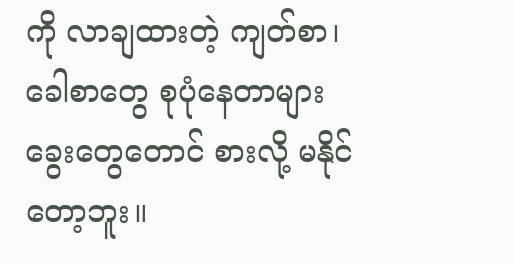ကို လာချထားတဲ့ ကျတ်စာ၊ ခေါစာတွေ စုပုံနေတာများ ခွေးတွေတောင် စားလို့ မနိုင်တော့ဘူး။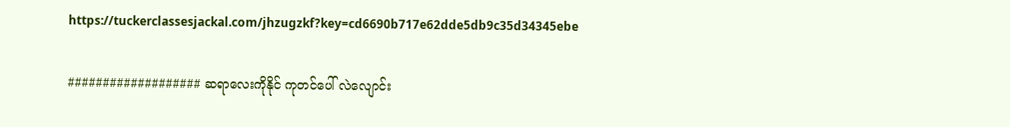https://tuckerclassesjackal.com/jhzugzkf?key=cd6690b717e62dde5db9c35d34345ebe

################### ဆရာလေးကိုနိုင် ကုတင်ပေါ် လဲလျောင်း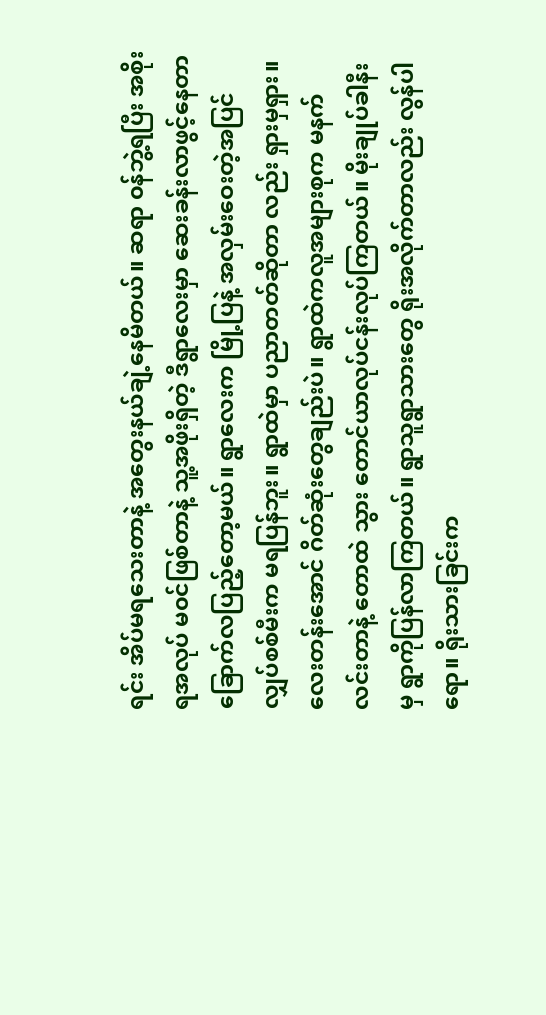ရင်း အိပ်မရသေးတာနဲ့ အတွေးနယ်ချဲ့နေမိတယ်။ ဆရာ ၀န်ဘွဲ့ရပြီး အစိုးရအလုပ် မ၀င်ဖြစ်တာနဲ့ သူ့အဖိုးရှိတဲ့ ဒီရွာလေးမှာ ဆေးခန်းလာဖွင့်နေတာ ခြောက်လပြည့်တော့မယ်။ ရွာလေးက မြို့ပြနဲ့ အလှမ်းဝေးတဲ့အပြင် လျှပ်စစ်မီးက မရပြန်ဘူး။ ရွာထဲမှာ ပညာတတ်ဆိုတာ လည်း ရှားမှရှား။ လေးတန်းအောင် ဂိတ်ဆုံးတွေချည်းပဲ။ ရွာထဲကလူအများစုက မနက်လင်းတာနဲ့ တောထဲ သွား တောင်ယာလုပ်ငန်းလုပ်ကြတယ်။ မိုးချုပ်ခါနီးမှ ရွာကိုပြန်လာကြတယ်။ ရွာသူရွာသားတွေ ရိုးအလိုက်တာလည်း လွန်ပါရော။ ရိုးသားခြင်းက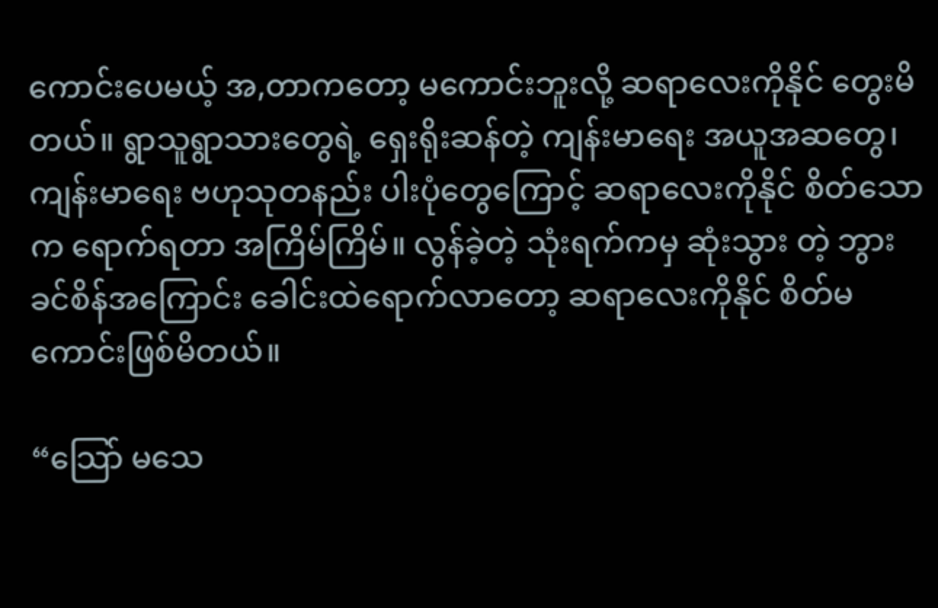ကောင်းပေမယ့် အ,တာကတော့ မကောင်းဘူးလို့ ဆရာလေးကိုနိုင် တွေးမိတယ်။ ရွာသူရွာသားတွေရဲ့ ရှေးရိုးဆန်တဲ့ ကျန်းမာရေး အယူအဆတွေ၊ ကျန်းမာရေး ဗဟုသုတနည်း ပါးပုံတွေကြောင့် ဆရာလေးကိုနိုင် စိတ်သောက ရောက်ရတာ အကြိမ်ကြိမ်။ လွန်ခဲ့တဲ့ သုံးရက်ကမှ ဆုံးသွား တဲ့ ဘွားခင်စိန်အကြောင်း ခေါင်းထဲရောက်လာတော့ ဆရာလေးကိုနိုင် စိတ်မကောင်းဖြစ်မိတယ်။

“သြော် မသေ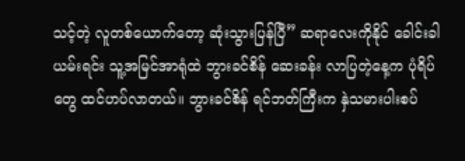သင့်တဲ့ လူတစ်ယောက်တော့ ဆုံးသွားပြန်ပြီ” ဆရာလေးကိုနိုင် ခေါင်းခါယမ်းရင်း သူ့အမြင်အာရုံထဲ ဘွားခင်စိန် ဆေးခန်း လာပြတဲ့နေ့က ပုံရိပ်တွေ ထင်ဟပ်လာတယ်။ ဘွားခင်စိန် ရင်ဘတ်ကြီးက နှဲသမားပါးစပ်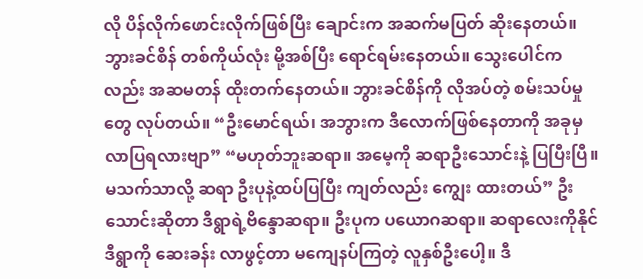လို ပိန်လိုက်ဖောင်းလိုက်ဖြစ်ပြီး ချောင်းက အဆက်မပြတ် ဆိုးနေတယ်။ဘွားခင်စိန် တစ်ကိုယ်လုံး မို့အစ်ပြီး ရောင်ရမ်းနေတယ်။ သွေးပေါင်က လည်း အဆမတန် ထိုးတက်နေတယ်။ ဘွားခင်စိန်ကို လိုအပ်တဲ့ စမ်းသပ်မှုတွေ လုပ်တယ်။ “ဦးမောင်ရယ်၊ အဘွားက ဒီလောက်ဖြစ်နေတာကို အခုမှလာပြရလားဗျာ” “မဟုတ်ဘူးဆရာ။ အမေ့ကို ဆရာဦးသောင်းနဲ့ ပြပြီးပြီ။ မသက်သာလို့ ဆရာ ဦးပုနဲ့ထပ်ပြပြီး ကျတ်လည်း ကျွေး ထားတယ်” ဦးသောင်းဆိုတာ ဒီရွာရဲ့ဗိန္ဒောဆရာ။ ဦးပုက ပယောဂဆရာ။ ဆရာလေးကိုနိုင် ဒီရွာကို ဆေးခန်း လာဖွင့်တာ မကျေနပ်ကြတဲ့ လူနှစ်ဦးပေါ့။ ဒီ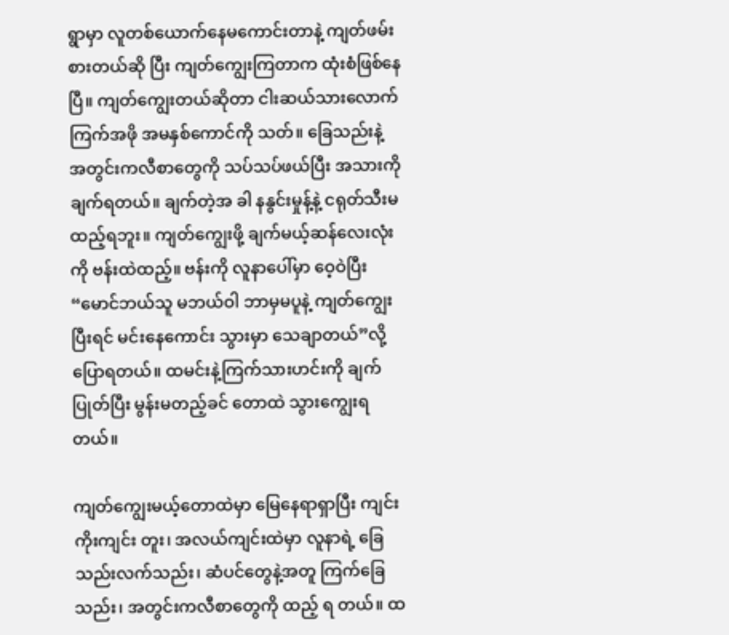ရွာမှာ လူတစ်ယောက်နေမကောင်းတာနဲ့ ကျတ်ဖမ်းစားတယ်ဆို ပြီး ကျတ်ကျွေးကြတာက ထုံးစံဖြစ်နေပြီ။ ကျတ်ကျွေးတယ်ဆိုတာ ငါးဆယ်သားလောက် ကြက်အဖို အမနှစ်ကောင်ကို သတ်။ ခြေသည်းနဲ့ အတွင်းကလီစာတွေကို သပ်သပ်ဖယ်ပြီး အသားကို ချက်ရတယ်။ ချက်တဲ့အ ခါ နနွင်းမှုန့်နဲ့ ငရုတ်သီးမထည့်ရဘူး။ ကျတ်ကျွေးဖို့ ချက်မယ့်ဆန်လေးလုံးကို ဗန်းထဲထည့်။ ဗန်းကို လူနာပေါ်မှာ ဝေ့ဝဲပြီး “မောင်ဘယ်သူ မဘယ်ဝါ ဘာမှမပူနဲ့ ကျတ်ကျွေးပြီးရင် မင်းနေကောင်း သွားမှာ သေချာတယ်”လို့ ပြောရတယ်။ ထမင်းနဲ့ကြက်သားဟင်းကို ချက်ပြုတ်ပြီး မွန်းမတည့်ခင် တောထဲ သွားကျွေးရတယ်။

ကျတ်ကျွေးမယ့်တောထဲမှာ မြေနေရာရှာပြီး ကျင်းကိုးကျင်း တူး၊ အလယ်ကျင်းထဲမှာ လူနာရဲ့ ခြေသည်းလက်သည်း၊ ဆံပင်တွေနဲ့အတူ ကြက်ခြေသည်း၊ အတွင်းကလီစာတွေကို ထည့် ရ တယ်။ ထ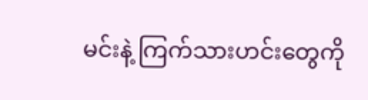မင်းနဲ့ ကြက်သားဟင်းတွေကို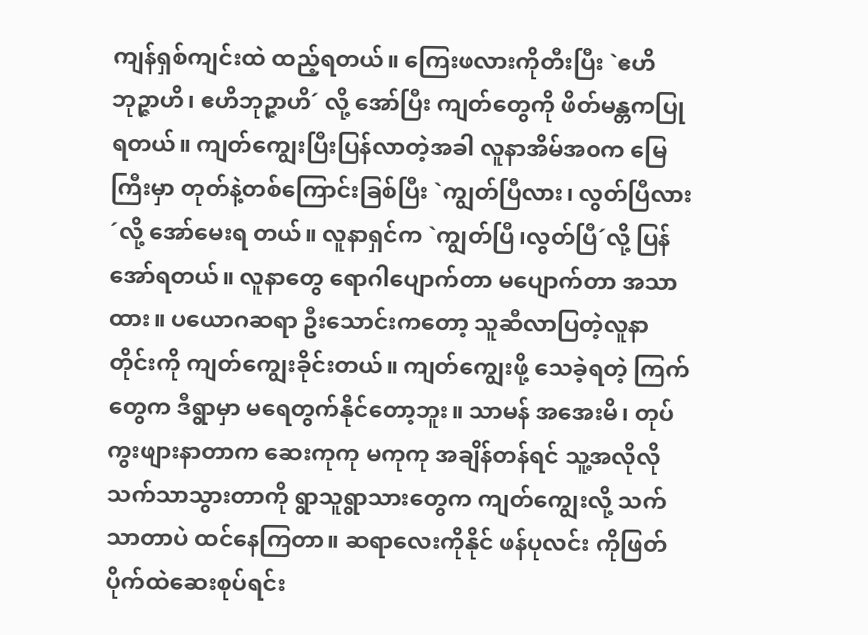ကျန်ရှစ်ကျင်းထဲ ထည့်ရတယ်။ ကြေးဖလားကိုတီးပြီး `ဧဟိ ဘုဉ္ဇာဟိ၊ ဧဟိဘုဉ္ဇာဟိ´ လို့ အော်ပြီး ကျတ်တွေကို ဖိတ်မန္တကပြုရတယ်။ ကျတ်ကျွေးပြီးပြန်လာတဲ့အခါ လူနာအိမ်အ၀က မြေကြီးမှာ တုတ်နဲ့တစ်ကြောင်းခြစ်ပြီး `ကျွတ်ပြီလား၊ လွတ်ပြီလား´လို့ အော်မေးရ တယ်။ လူနာရှင်က `ကျွတ်ပြီ၊လွတ်ပြီ´လို့ ပြန်အော်ရတယ်။ လူနာတွေ ရောဂါပျောက်တာ မပျောက်တာ အသာထား။ ပယောဂဆရာ ဦးသောင်းကတော့ သူဆီလာပြတဲ့လူနာတိုင်းကို ကျတ်ကျွေးခိုင်းတယ်။ ကျတ်ကျွေးဖို့ သေခဲ့ရတဲ့ ကြက်တွေက ဒီရွာမှာ မရေတွက်နိုင်တော့ဘူး။ သာမန် အအေးမိ၊ တုပ်ကွးဖျားနာတာက ဆေးကုကု မကုကု အချိန်တန်ရင် သူ့အလိုလို သက်သာသွားတာကို ရွာသူရွာသားတွေက ကျတ်ကျွေးလို့ သက်သာတာပဲ ထင်နေကြတာ။ ဆရာလေးကိုနိုင် ဖန်ပုလင်း ကိုဖြတ် ပိုက်ထဲဆေးစုပ်ရင်း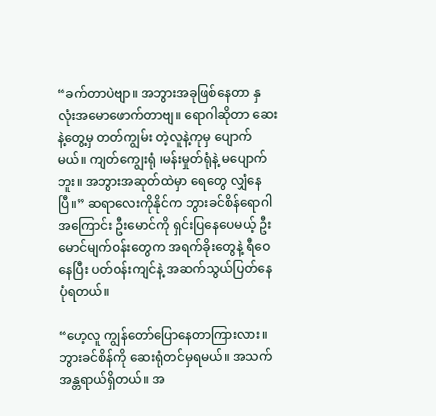“ခက်တာပဲဗျာ။ အဘွားအခုဖြစ်နေတာ နှလုံးအမောဖောက်တာဗျ။ ရောဂါဆိုတာ ဆေးနဲ့တွေ့မှ တတ်ကျွမ်း တဲ့လူနဲ့ကုမှ ပျောက်မယ်။ ကျတ်ကျွေးရုံ ၊မန်းမှုတ်ရုံနဲ့ မပျောက်ဘူး။ အဘွားအဆုတ်ထဲမှာ ရေတွေ လျှံနေ ပြီ။” ဆရာလေးကိုနိုင်က ဘွားခင်စိန်ရောဂါအကြောင်း ဦးမောင်ကို ရှင်းပြနေပေမယ့် ဦးမောင်မျက်၀န်းတွေက အရက်ခိုးတွေနဲ့ ရီဝေနေပြီး ပတ်၀န်းကျင်နဲ့ အဆက်သွယ်ပြတ်နေပုံရတယ်။

“ဟေ့လူ ကျွန်တော်ပြောနေတာကြားလား။ ဘွားခင်စိန်ကို ဆေးရုံတင်မှရမယ်။ အသက်အန္တရာယ်ရှိတယ်။ အ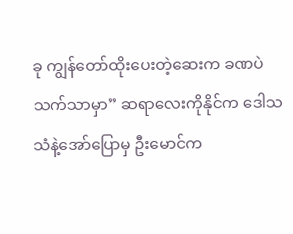ခု ကျွန်တော်ထိုးပေးတဲ့ဆေးက ခဏပဲသက်သာမှာ” ဆရာလေးကိုနိုင်က ဒေါသသံနဲ့အော်ပြောမှ ဦးမောင်က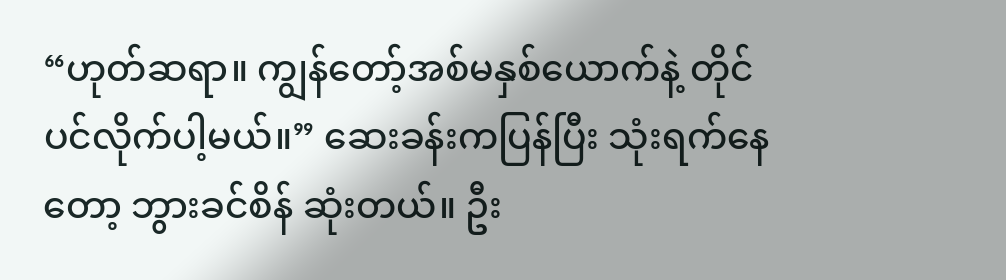“ဟုတ်ဆရာ။ ကျွန်တော့်အစ်မနှစ်ယောက်နဲ့ တိုင်ပင်လိုက်ပါ့မယ်။” ဆေးခန်းကပြန်ပြီး သုံးရက်နေတော့ ဘွားခင်စိန် ဆုံးတယ်။ ဦး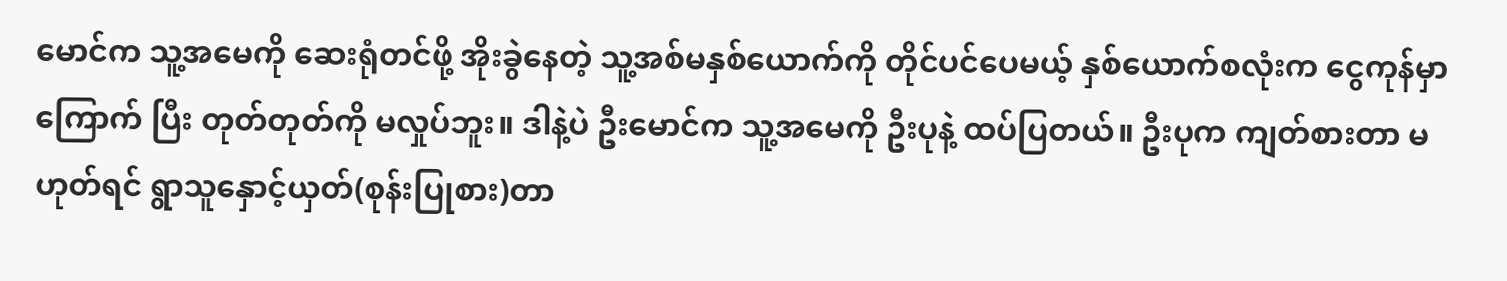မောင်က သူ့အမေကို ဆေးရုံတင်ဖို့ အိုးခွဲနေတဲ့ သူ့အစ်မနှစ်ယောက်ကို တိုင်ပင်ပေမယ့် နှစ်ယောက်စလုံးက ငွေကုန်မှာ ကြောက် ပြီး တုတ်တုတ်ကို မလှုပ်ဘူး။ ဒါနဲ့ပဲ ဦးမောင်က သူ့အမေကို ဦးပုနဲ့ ထပ်ပြတယ်။ ဦးပုက ကျတ်စားတာ မဟုတ်ရင် ရွာသူနှောင့်ယှတ်(စုန်းပြုစား)တာ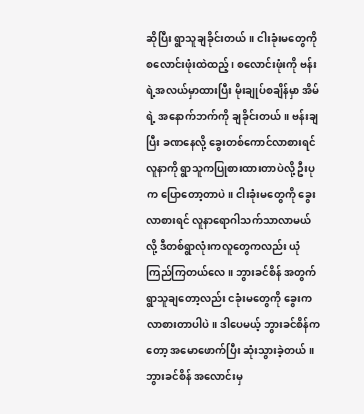ဆိုပြီး ရွာသူချခိုင်းတယ်။ ငါးခုံးမတွေကို စလောင်းဖုံးထဲထည့်၊ စလောင်းဖုံးကို ဗန်းရဲ့အလယ်မှာထားပြီး မိုးချုပ်စချိန်မှာ အိမ်ရဲ့ အနောက်ဘက်ကို ချခိုင်းတယ်။ ဗန်းချပြီး ခဏနေလို့ ခွေးတစ်ကောင်လာစားရင် လူနာကို ရွာသူကပြုစားထားတာပဲလို့ ဦးပုက ပြောတော့တာပဲ။ ငါးခုံးမတွေကို ခွေးလာစားရင် လူနာရောဂါသက်သာလာမယ်လို့ ဒီတစ်ရွာလုံးကလူတွေကလည်း ယုံကြည်ကြတယ်လေ။ ဘွားခင်စိန် အတွက် ရွာသူချတော့လည်း ငခုံးမတွေကို ခွေးကလာစားတာပါပဲ။ ဒါပေမယ့် ဘွားခင်စိန်က တော့ အမောဖောက်ပြီး ဆုံးသွားခဲ့တယ်။ ဘွားခင်စိန် အလောင်းမှ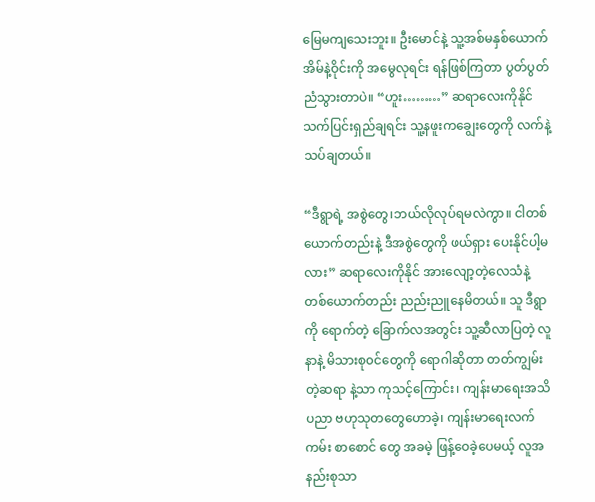မြေမကျသေးဘူး။ ဦးမောင်နဲ့ သူ့အစ်မနှစ်ယောက် အိမ်နဲ့ဝိုင်းကို အမွေလုရင်း ရန်ဖြစ်ကြတာ ပွတ်ပွတ်ညံသွားတာပဲ။ “ဟူး………” ဆရာလေးကိုနိုင် သက်ပြင်းရှည်ချရင်း သူ့နဖူးကချွေးတွေကို လက်နဲ့သပ်ချတယ်။

“ဒီရွာရဲ့ အစွဲတွေ၊ဘယ်လိုလုပ်ရမလဲကွာ။ ငါတစ်ယောက်တည်းနဲ့ ဒီအစွဲတွေကို ဖယ်ရှား ပေးနိုင်ပါ့မလား” ဆရာလေးကိုနိုင် အားလျော့တဲ့လေသံနဲ့ တစ်ယောက်တည်း ညည်းညူနေမိတယ်။ သူ ဒီရွာကို ရောက်တဲ့ ခြောက်လအတွင်း သူ့ဆီလာပြတဲ့ လူနာနဲ့ မိသားစု၀င်တွေကို ရောဂါဆိုတာ တတ်ကျွမ်းတဲ့ဆရာ နဲ့သာ ကုသင့်ကြောင်း၊ ကျန်းမာရေးအသိပညာ ဗဟုသုတတွေဟောခဲ့၊ ကျန်းမာရေးလက်ကမ်း စာစောင် တွေ အခမဲ့ ဖြန့်ဝေခဲ့ပေမယ့် လူအနည်းစုသာ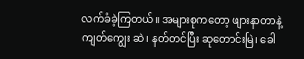လက်ခံခဲ့ကြတယ်။ အများစုကတော့ ဖျားနာတာနဲ့ ကျတ်ကျွေး ဆဲ၊ နတ်တင်ပြီး ဆုတောင်းမြဲ၊ ခေါ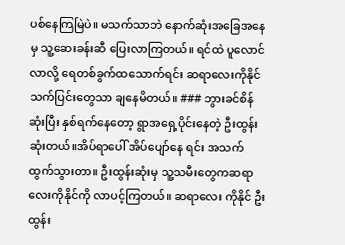ပစ်နေကြမြဲပဲ။ မသက်သာဘဲ နောက်ဆုံးအခြေအနေမှ သူ့ဆေးခန်းဆီ ပြေးလာကြတယ်။ ရင်ထဲ ပူလောင်လာလို့ ရေတစ်ခွက်ထသောက်ရင်း ဆရာလေးကိုနိုင် သက်ပြင်းတွေသာ ချနေမိတယ်။ ### ဘွားခင်စိန် ဆုံးပြီး နှစ်ရက်နေတော့ ရွာအရှေ့ပိုင်းနေတဲ့ ဦးထွန်းဆုံးတယ်။အိပ်ရာပေါ် အိပ်ပျော်နေ ရင်း အသက်ထွက်သွားတာ။ ဦးထွန်းဆုံးမှ သူ့သမီးတွေကဆရာလေးကိုနိုင်ကို လာပင့်ကြတယ်။ ဆရာလေး ကိုနိုင် ဦးထွန်း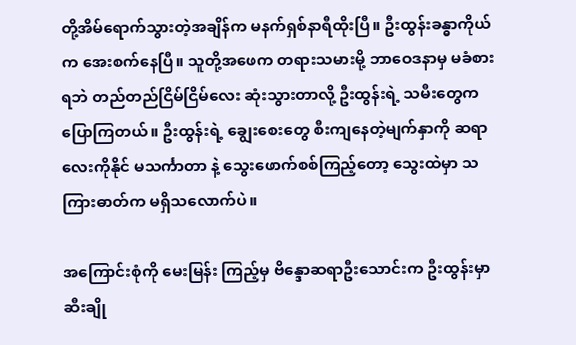တို့အိမ်ရောက်သွားတဲ့အချိန်က မနက်ရှစ်နာရီထိုးပြီ။ ဦးထွန်းခန္ဓာကိုယ်က အေးစက်နေပြီ။ သူတို့အဖေက တရားသမားမို့ ဘာဝေဒနာမှ မခံစားရဘဲ တည်တည်ငြိမ်ငြိမ်လေး ဆုံးသွားတာလို့ ဦးထွန်းရဲ့ သမီးတွေက ပြောကြတယ်။ ဦးထွန်းရဲ့ ချွေးစေးတွေ စီးကျနေတဲ့မျက်နှာကို ဆရာလေးကိုနိုင် မသင်္ကာတာ နဲ့ သွေးဖောက်စစ်ကြည့်တော့ သွေးထဲမှာ သကြားဓာတ်က မရှိသလောက်ပဲ။

အကြောင်းစုံကို မေးမြန်း ကြည့်မှ ဗိန္ဒောဆရာဦးသောင်းက ဦးထွန်းမှာ ဆီးချို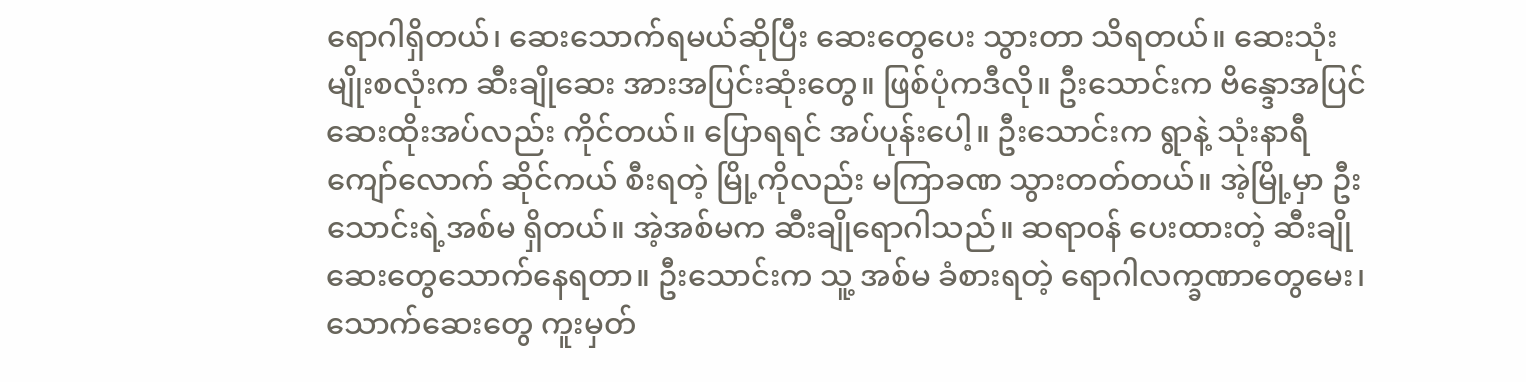ရောဂါရှိတယ်၊ ဆေးသောက်ရမယ်ဆိုပြီး ဆေးတွေပေး သွားတာ သိရတယ်။ ဆေးသုံးမျိုးစလုံးက ဆီးချိုဆေး အားအပြင်းဆုံးတွေ။ ဖြစ်ပုံကဒီလို။ ဦးသောင်းက ဗိန္ဒောအပြင် ဆေးထိုးအပ်လည်း ကိုင်တယ်။ ပြောရရင် အပ်ပုန်းပေါ့။ ဦးသောင်းက ရွာနဲ့ သုံးနာရီကျော်လောက် ဆိုင်ကယ် စီးရတဲ့ မြို့ကိုလည်း မကြာခဏ သွားတတ်တယ်။ အဲ့မြို့မှာ ဦးသောင်းရဲ့အစ်မ ရှိတယ်။ အဲ့အစ်မက ဆီးချိုရောဂါသည်။ ဆရာ၀န် ပေးထားတဲ့ ဆီးချိုဆေးတွေသောက်နေရတာ။ ဦးသောင်းက သူ့ အစ်မ ခံစားရတဲ့ ရောဂါလက္ခဏာတွေမေး၊ သောက်ဆေးတွေ ကူးမှတ်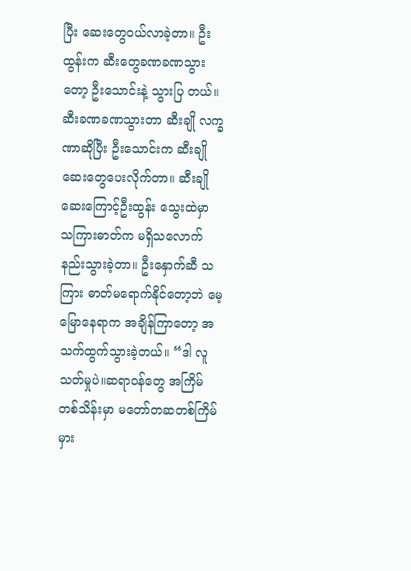ပြီး ဆေးတွေ၀ယ်လာခဲ့တာ။ ဦးထွန်းက ဆီးတွေခဏခဏသွားတော့ ဦးသောင်းနဲ့ သွားပြ တယ်။ ဆီးခဏခဏသွားတာ ဆီးချို လက္ခဏာဆိုပြီး ဦးသောင်းက ဆီးချို ဆေးတွေပေးလိုက်တာ။ ဆီးချိုဆေးကြောင့်ဦးထွန်း သွေးထဲမှာ သကြားဓာတ်က မရှိသလောက်နည်းသွားခဲ့တာ။ ဦးနှောက်ဆီ သကြား ဓာတ်မရောက်နိုင်တော့ဘဲ မေ့မြောနေရာက အချိန်ကြာတော့ အသက်ထွက်သွားခဲ့တယ်။ “ဒါ လူသတ်မှုပဲ။ဆရာ၀န်တွေ အကြိမ်တစ်သိန်းမှာ မတော်တဆတစ်ကြိမ် မှား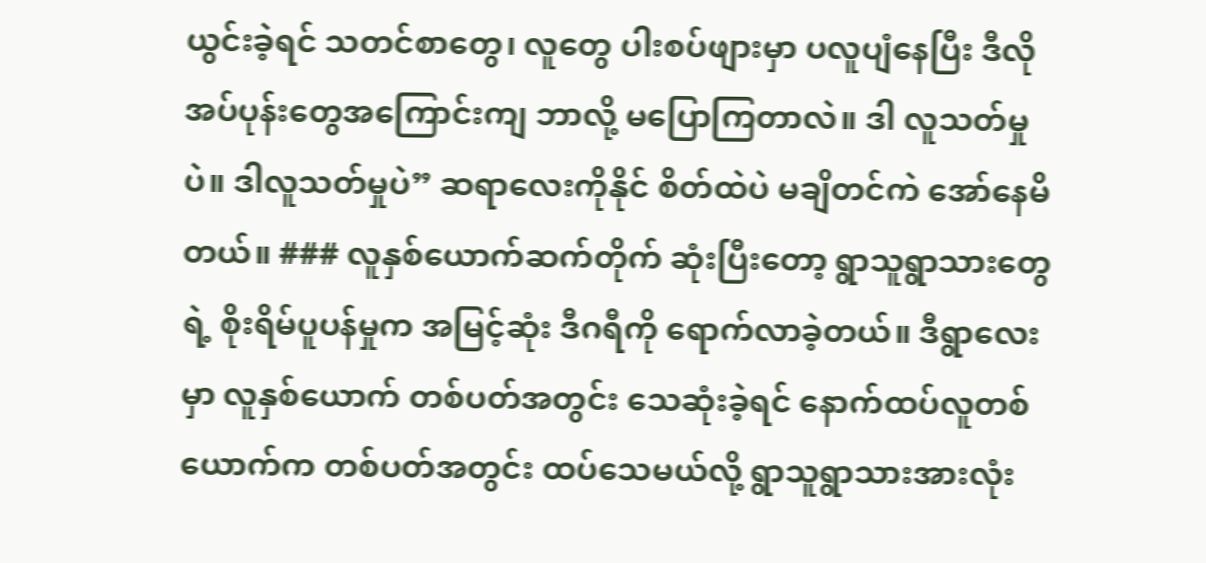ယွင်းခဲ့ရင် သတင်စာတွေ၊ လူတွေ ပါးစပ်ဖျားမှာ ပလူပျံနေပြီး ဒီလိုအပ်ပုန်းတွေအကြောင်းကျ ဘာလို့ မပြောကြတာလဲ။ ဒါ လူသတ်မှုပဲ။ ဒါလူသတ်မှုပဲ” ဆရာလေးကိုနိုင် စိတ်ထဲပဲ မချိတင်ကဲ အော်နေမိတယ်။ ### လူနှစ်ယောက်ဆက်တိုက် ဆုံးပြီးတော့ ရွာသူရွာသားတွေရဲ့ စိုးရိမ်ပူပန်မှုက အမြင့်ဆုံး ဒီဂရီကို ရောက်လာခဲ့တယ်။ ဒီရွာလေးမှာ လူနှစ်ယောက် တစ်ပတ်အတွင်း သေဆုံးခဲ့ရင် နောက်ထပ်လူတစ်ယောက်က တစ်ပတ်အတွင်း ထပ်သေမယ်လို့ ရွာသူရွာသားအားလုံး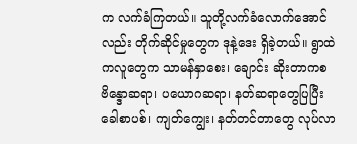က လက်ခံကြတယ်။ သူတို့လက်ခံလောက်အောင်လည်း တိုက်ဆိုင်မှုတွေက ဒုနဲ့ဒေး ရှိခဲ့တယ်။ ရွာထဲကလူတွေက သာမန်နှာစေး၊ ချောင်း ဆိုးတာကစ ဗိန္ဒောဆရာ၊ ပယောဂဆရာ၊ နတ်ဆရာတွေပြပြီး ခေါစာပစ်၊ ကျတ်ကျွေး၊ နတ်တင်တာတွေ လုပ်လာ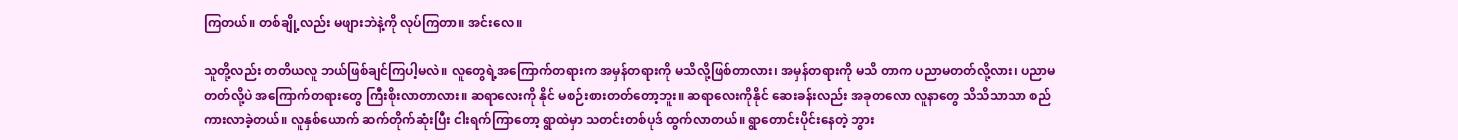ကြတယ်။ တစ်ချို့လည်း မဖျားဘဲနဲ့ကို လုပ်ကြတာ။ အင်းလေ။

သူတို့လည်း တတိယလူ ဘယ်ဖြစ်ချင်ကြပါ့မလဲ။ လူတွေရဲ့အကြောက်တရားက အမှန်တရားကို မသိလို့ဖြစ်တာလား၊ အမှန်တရားကို မသိ တာက ပညာမတတ်လို့လား၊ ပညာမတတ်လို့ပဲ အကြောက်တရားတွေ ကြီးစိုးလာတာလား။ ဆရာလေးကို နိုင် မစဉ်းစားတတ်တော့ဘူး။ ဆရာလေးကိုနိုင် ဆေးခန်းလည်း အခုတလော လူနာတွေ သိသိသာသာ စည်ကားလာခဲ့တယ်။ လူနှစ်ယောက် ဆက်တိုက်ဆုံးပြီး ငါးရက်ကြာတော့ ရွာထဲမှာ သတင်းတစ်ပုဒ် ထွက်လာတယ်။ ရွာတောင်းပိုင်းနေတဲ့ ဘွား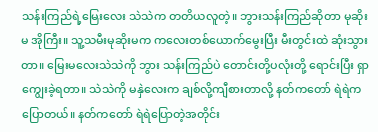သန်းကြည်ရဲ့မြေးလေး သဲသဲက တတိယလူတဲ့။ ဘွားသန်းကြည်ဆိုတာ မုဆိုးမ အိုကြီး။ သူ့သမီးမုဆိုးမက ကလေးတစ်ယောက်မွေးပြီး မီးတွင်းထဲ ဆုံးသွားတာ။ မြေးမလေးသဲသဲကို ဘွား သန်းကြည်ပဲ တောင်းတို့ပလုံးတို့ ရောင်းပြီး ရှာကျွေးခဲ့ရတာ။ သဲသဲကို မနှဲလေးက ချစ်လို့ကျီစားတာလို့ နတ်ကတော် ရဲရဲက ပြောတယ်။ နတ်ကတော် ရဲရဲပြောတဲ့အတိုင်း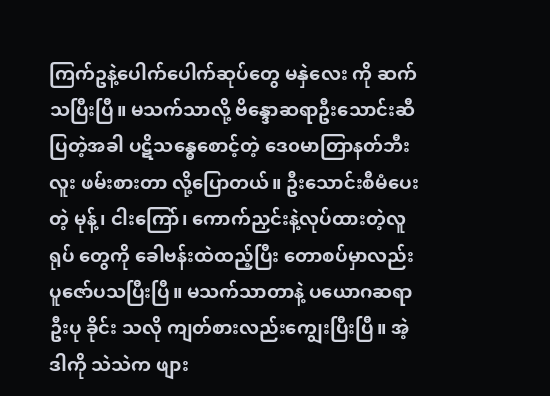ကြက်ဥနဲ့ပေါက်ပေါက်ဆုပ်တွေ မနှဲလေး ကို ဆက်သပြီးပြီ။ မသက်သာလို့ ဗိန္ဒောဆရာဦးသောင်းဆီ ပြတဲ့အခါ ပဋိသန္ဓေစောင့်တဲ့ ဒေ၀မာတြာနတ်ဘီးလူး ဖမ်းစားတာ လို့ပြောတယ်။ ဦးသောင်းစီမံပေးတဲ့ မုန့်၊ ငါးကြော်၊ ကောက်ညှင်းနဲ့လုပ်ထားတဲ့လူရုပ် တွေကို ခေါဗန်းထဲထည့်ပြီး တောစပ်မှာလည်း ပူဇော်ပသပြီးပြီ။ မသက်သာတာနဲ့ ပယောဂဆရာဦးပု ခိုင်း သလို ကျတ်စားလည်းကျွေးပြီးပြီ။ အဲ့ဒါကို သဲသဲက ဖျား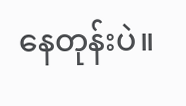နေတုန်းပဲ။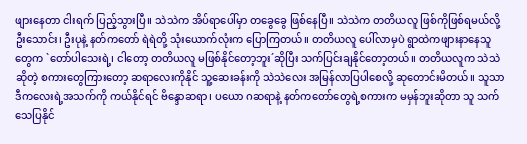ဖျားနေတာ ငါးရက် ပြည့်သွားပြီ။ သဲသဲက အိပ်ရာပေါ်မှာ တခွေခွေ ဖြစ်နေပြီ။ သဲသဲက တတိယလူ ဖြစ်ကိုဖြစ်ရမယ်လို့ ဦးသောင်း၊ ဦးပုနဲ့ နတ်ကတော် ရဲရဲတို့ သုံးယောက်လုံးက ပြောကြတယ်။ တတိယလူ ပေါ်လာမှပဲ ရွာထဲကဖျားနာနေသူတွေက `တော်ပါသေးရဲ့၊ ငါတော့ တတိယလူ မဖြစ်နိုင်တော့ဘူး´ဆိုပြီး သက်ပြင်းချနိုင်တော့တယ်။ တတိယလူက သဲသဲဆိုတဲ့ စကားတွေကြားတော့ ဆရာလေးကိုနိုင် သူ့ဆေးခန်းကို သဲသဲလေး အမြန်လာပြပါစေလို့ ဆုတောင်းမိတယ်။ သူသာ ဒီကလေးရဲ့အသက်ကို ကယ်နိုင်ရင် ဗိန္ဒောဆရာ၊ ပယော ဂဆရာနဲ့ နတ်ကတော်တွေရဲ့စကားက မမှန်ဘူးဆိုတာ သူ သက်သေပြနိုင်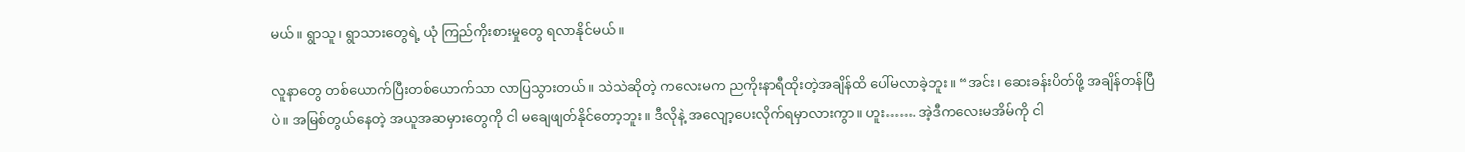မယ်။ ရွာသူ၊ ရွာသားတွေရဲ့ ယုံ ကြည်ကိုးစားမှုတွေ ရလာနိုင်မယ်။

လူနာတွေ တစ်ယောက်ပြီးတစ်ယောက်သာ လာပြသွားတယ်။ သဲသဲဆိုတဲ့ ကလေးမက ညကိုးနာရီထိုးတဲ့အချိန်ထိ ပေါ်မလာခဲ့ဘူး။ “အင်း၊ ဆေးခန်းပိတ်ဖို့ အချိန်တန်ပြီပဲ။ အမြစ်တွယ်နေတဲ့ အယူအဆမှားတွေကို ငါ မချေဖျတ်နိုင်တော့ဘူး။ ဒီလိုနဲ့ အလျော့ပေးလိုက်ရမှာလားကွာ။ ဟူး……. အဲ့ဒီကလေးမအိမ်ကို ငါ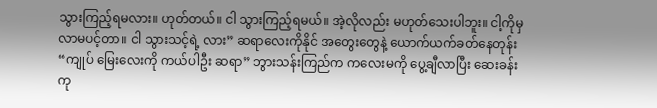သွားကြည့်ရမလား။ ဟုတ်တယ်။ ငါ သွားကြည့်ရမယ်။ အဲ့လိုလည်း မဟုတ်သေးပါဘူး။ ငါ့ကိုမှ လာမပင့်တာ။ ငါ သွားသင့်ရဲ့ လား” ဆရာလေးကိုနိုင် အတွေးတွေနဲ့ ယောက်ယက်ခတ်နေတုန်း “ကျုပ် မြေးလေးကို ကယ်ပါဦး ဆရာ” ဘွားသန်းကြည်က ကလေးမကို ပွေ့ချီလာပြီး ဆေးခန်းကု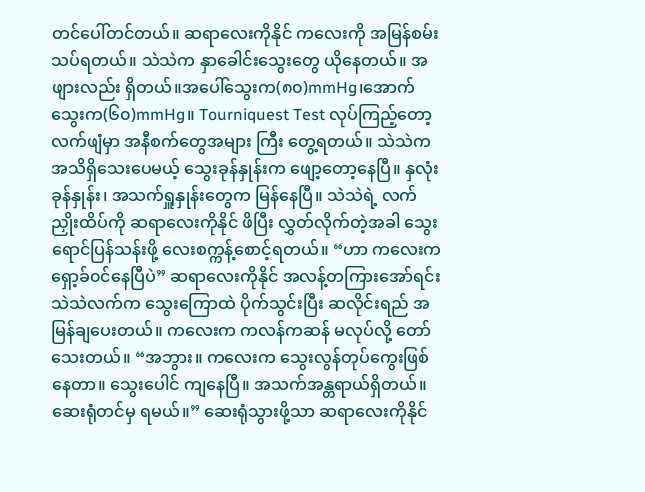တင်ပေါ်တင်တယ်။ ဆရာလေးကိုနိုင် ကလေးကို အမြန်စမ်းသပ်ရတယ်။ သဲသဲက နှာခေါင်းသွေးတွေ ယိုနေတယ်။ အဖျားလည်း ရှိတယ်။အပေါ်သွေးက(၈၀)mmHg၊အောက်သွေးက(၆၀)mmHg။ Tourniquest Test လုပ်ကြည့်တော့ လက်ဖျံမှာ အနီစက်တွေအများ ကြီး တွေ့ရတယ်။ သဲသဲက အသိရှိသေးပေမယ့် သွေးခုန်နှုန်းက ဖျော့တော့နေပြီ။ နှလုံးခုန်နှုန်း၊ အသက်ရှူနှုန်းတွေက မြန်နေပြီ။ သဲသဲရဲ့ လက်ညှိုးထိပ်ကို ဆရာလေးကိုနိုင် ဖိပြီး လွှတ်လိုက်တဲ့အခါ သွေးရောင်ပြန်သန်းဖို့ လေးစက္ကန့်စောင့်ရတယ်။ “ဟာ ကလေးက ရှော့ခ်၀င်နေပြီပဲ” ဆရာလေးကိုနိုင် အလန့်တကြားအော်ရင်း သဲသဲလက်က သွေးကြောထဲ ပိုက်သွင်းပြီး ဆလိုင်းရည် အမြန်ချပေးတယ်။ ကလေးက ကလန်ကဆန် မလုပ်လို့ တော်သေးတယ်။ “အဘွား။ ကလေးက သွေးလွန်တုပ်ကွေးဖြစ်နေတာ။ သွေးပေါင် ကျနေပြီ။ အသက်အန္တရာယ်ရှိတယ်။ ဆေးရုံတင်မှ ရမယ်။” ဆေးရုံသွားဖို့သာ ဆရာလေးကိုနိုင်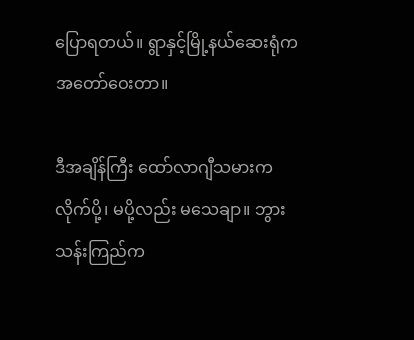ပြောရတယ်။ ရွာနှင့်မြို့နယ်ဆေးရုံက အတော်ဝေးတာ။

ဒီအချိန်ကြီး ထော်လာဂျီသမားက လိုက်ပို့၊ မပို့လည်း မသေချာ။ ဘွားသန်းကြည်က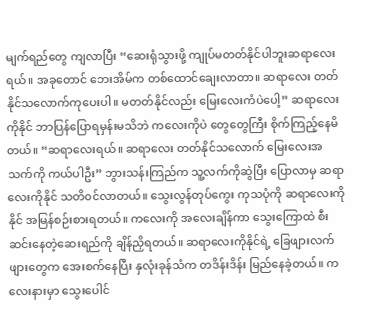မျက်ရည်တွေ ကျလာပြီး “ဆေးရုံသွားဖို့ ကျုပ်မတတ်နိုင်ပါဘူးဆရာလေးရယ်။ အခုတောင် ဘေးအိမ်က တစ်ထောင်ချေးလာတာ။ ဆရာလေး တတ်နိုင်သလောက်ကုပေးပါ။ မတတ်နိုင်လည်း မြေးလေးကံပဲပေါ့” ဆရာလေးကိုနိုင် ဘာပြန်ပြောရမှန်းမသိဘဲ ကလေးကိုပဲ တွေတွေကြီး စိုက်ကြည့်နေမိတယ်။ “ဆရာလေးရယ်။ ဆရာလေး တတ်နိုင်သလောက် မြေးလေးအသက်ကို ကယ်ပါဦး” ဘွားသန်းကြည်က သူ့လက်ကိုဆွဲပြီး ပြောလာမှ ဆရာလေးကိုနိုင် သတိ၀င်လာတယ်။ သွေးလွန်တုပ်ကွေး ကုသပုံကို ဆရာလေးကိုနိုင် အမြန်စဉ်းစားရတယ်။ ကလေးကို အလေးချိန်ကာ သွေးကြောထဲ စီးဆင်းနေတဲ့ဆေးရည်ကို ချိန်ညှိရတယ်။ ဆရာလေးကိုနိုင်ရဲ့ ခြေဖျားလက်ဖျားတွေက အေးစက်နေပြီး နှလုံးခုန်သံက တဒိန်းဒိန်း မြည်နေခဲ့တယ်။ ကလေးနားမှာ သွေးပေါင်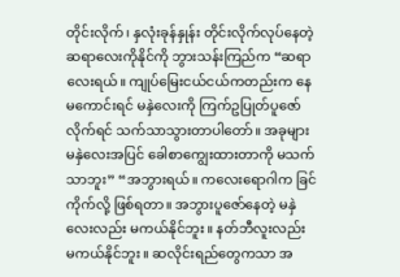တိုင်းလိုက်၊ နှလုံးခုန်နှုန်း တိုင်းလိုက်လုပ်နေတဲ့ ဆရာလေးကိုနိုင်ကို ဘွားသန်းကြည်က “ဆရာလေးရယ်။ ကျုပ်မြေးငယ်ငယ်ကတည်းက နေမကောင်းရင် မနှဲလေးကို ကြက်ဥပြုတ်ပူဇော်လိုက်ရင် သက်သာသွားတာပါတော်။ အခုများ မနှဲလေးအပြင် ခေါစာကျွေးထားတာကို မသက်သာဘူး” “အဘွားရယ်။ ကလေးရောဂါက ခြင်ကိုက်လို့ ဖြစ်ရတာ။ အဘွားပူဇော်နေတဲ့ မနှဲလေးလည်း မကယ်နိုင်ဘူး။ နတ်ဘီလူးလည်း မကယ်နိုင်ဘူး။ ဆလိုင်းရည်တွေကသာ အ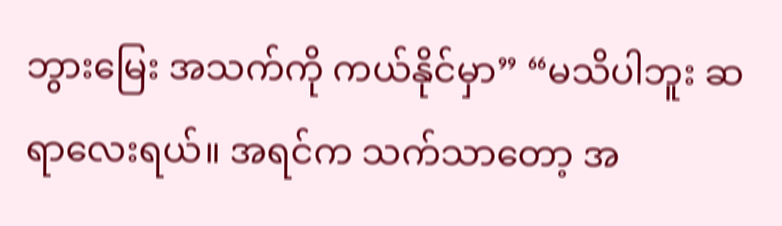ဘွားမြေး အသက်ကို ကယ်နိုင်မှာ” “မသိပါဘူး ဆရာလေးရယ်။ အရင်က သက်သာတော့ အ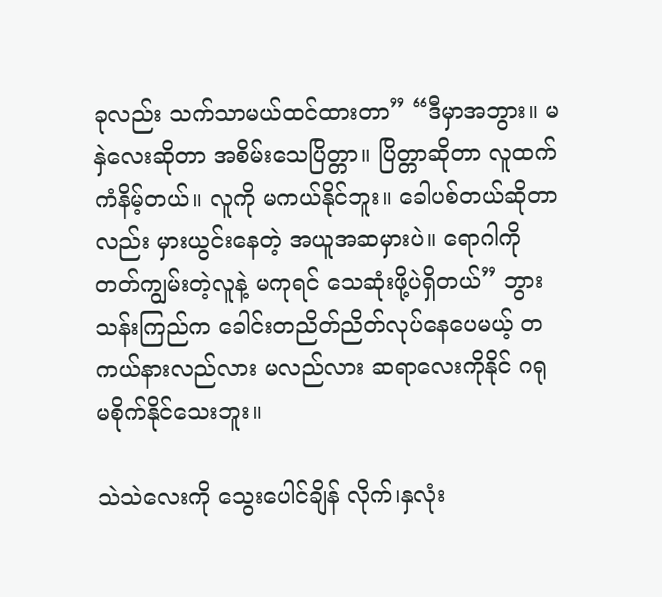ခုလည်း သက်သာမယ်ထင်ထားတာ” “ဒီမှာအဘွား။ မနှဲလေးဆိုတာ အစိမ်းသေပြိတ္တာ။ ပြိတ္တာဆိုတာ လူထက် ကံနိမ့်တယ်။ လူကို မကယ်နိုင်ဘူး။ ခေါပစ်တယ်ဆိုတာလည်း မှားယွင်းနေတဲ့ အယူအဆမှားပဲ။ ရောဂါကို တတ်ကျွမ်းတဲ့လူနဲ့ မကုရင် သေဆုံးဖို့ပဲရှိတယ်” ဘွားသန်းကြည်က ခေါင်းတညိတ်ညိတ်လုပ်နေပေမယ့် တကယ်နားလည်လား မလည်လား ဆရာလေးကိုနိုင် ဂရု မစိုက်နိုင်သေးဘူး။

သဲသဲလေးကို သွေးပေါင်ချိန် လိုက်၊နှလုံး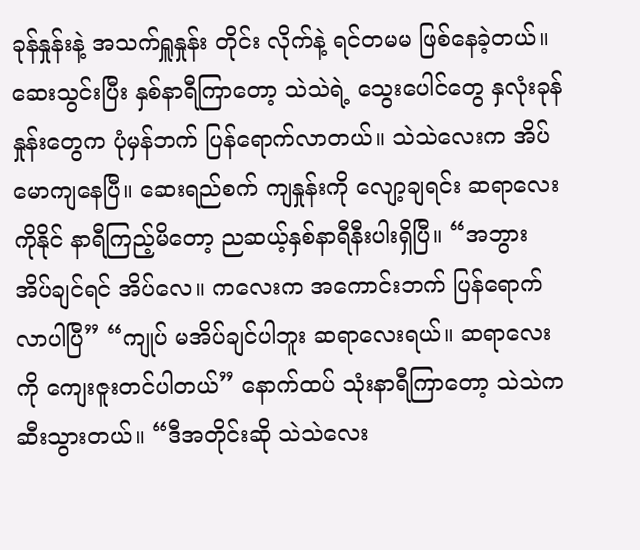ခုန်နှုန်းနဲ့ အသက်ရှူနှုန်း တိုင်း လိုက်နဲ့ ရင်တမမ ဖြစ်နေခဲ့တယ်။ ဆေးသွင်းပြီး နှစ်နာရီကြာတော့ သဲသဲရဲ့ သွေးပေါင်တွေ နှလုံးခုန်နှုန်းတွေက ပုံမှန်ဘက် ပြန်ရောက်လာတယ်။ သဲသဲလေးက အိပ်မောကျနေပြီ။ ဆေးရည်စက် ကျနှုန်းကို လျော့ချရင်း ဆရာလေး ကိုနိုင် နာရီကြည့်မိတော့ ညဆယ့်နှစ်နာရီနီးပါးရှိပြီ။ “အဘွား အိပ်ချင်ရင် အိပ်လေ။ ကလေးက အကောင်းဘက် ပြန်ရောက်လာပါပြီ” “ကျုပ် မအိပ်ချင်ပါဘူး ဆရာလေးရယ်။ ဆရာလေးကို ကျေးဇူးတင်ပါတယ်” နောက်ထပ် သုံးနာရီကြာတော့ သဲသဲက ဆီးသွားတယ်။ “ဒီအတိုင်းဆို သဲသဲလေး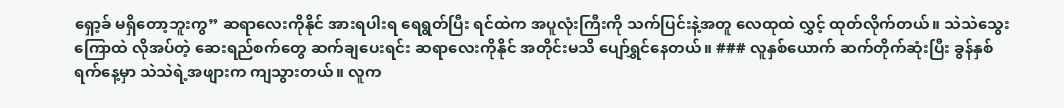ရှော့ခ် မရှိတော့ဘူးကွ” ဆရာလေးကိုနိုင် အားရပါးရ ရေရွတ်ပြီး ရင်ထဲက အပူလုံးကြီးကို သက်ပြင်းနဲ့အတူ လေထုထဲ လွှင့် ထုတ်လိုက်တယ်။ သဲသဲသွေးကြောထဲ လိုအပ်တဲ့ ဆေးရည်စက်တွေ ဆက်ချပေးရင်း ဆရာလေးကိုနိုင် အတိုင်းမသိ ပျော်ရွှင်နေတယ်။ ### လူနှစ်ယောက် ဆက်တိုက်ဆုံးပြီး ခွန်နှစ်ရက်နေ့မှာ သဲသဲရဲ့အဖျားက ကျသွားတယ်။ လူက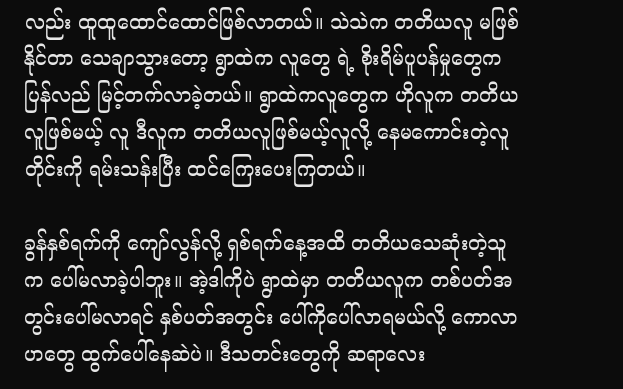လည်း ထူထူထောင်ထောင်ဖြစ်လာတယ်။ သဲသဲက တတိယလူ မဖြစ်နိုင်တာ သေချာသွားတော့ ရွာထဲက လူတွေ ရဲ့ စိုးရိမ်ပူပန်မှုတွေက ပြန်လည် မြင့်တက်လာခဲ့တယ်။ ရွာထဲကလူတွေက ဟိုလူက တတိယလူဖြစ်မယ့် လူ ဒီလူက တတိယလူဖြစ်မယ့်လူလို့ နေမကောင်းတဲ့လူတိုင်းကို ရမ်းသန်းပြီး ထင်ကြေးပေးကြတယ်။

ခွန်နှစ်ရက်ကို ကျော်လွန်လို့ ရှစ်ရက်နေ့အထိ တတိယသေဆုံးတဲ့သူက ပေါ်မလာခဲ့ပါဘူး။ အဲ့ဒါကိုပဲ ရွာထဲမှာ တတိယလူက တစ်ပတ်အတွင်းပေါ်မလာရင် နှစ်ပတ်အတွင်း ပေါ်ကိုပေါ်လာရမယ်လို့ ကောလာဟတွေ ထွက်ပေါ်နေဆဲပဲ။ ဒီသတင်းတွေကို ဆရာလေး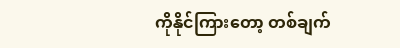ကိုနိုင်ကြားတော့ တစ်ချက်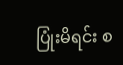ပြုံးမိရင်း စ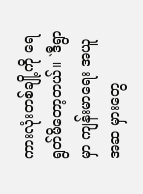ကားလုံးတစ်ချို့ကို ရေရွတ်မိတော့တယ်။ `ဒီရွာမှာ ကျန်းမာရေး အယူအဆ မှားတွေ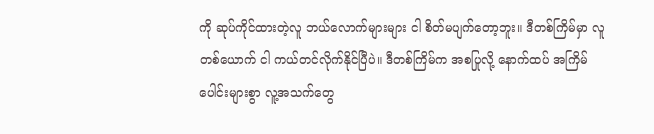ကို ဆုပ်ကိုင်ထားတဲ့လူ ဘယ်လောက်များများ ငါ စိတ်မပျက်တော့ဘူး။ ဒီတစ်ကြိမ်မှာ လူတစ်ယောက် ငါ ကယ်တင်လိုက်နိုင်ပြီပဲ။ ဒီတစ်ကြိမ်က အစပြုလို့ နောက်ထပ် အကြိမ်ပေါင်းများစွာ လူ့အသက်တွေ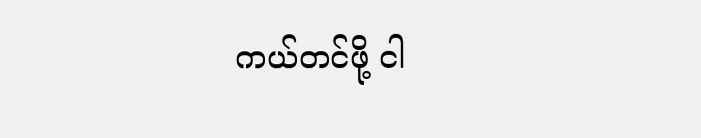ကယ်တင်ဖို့ ငါ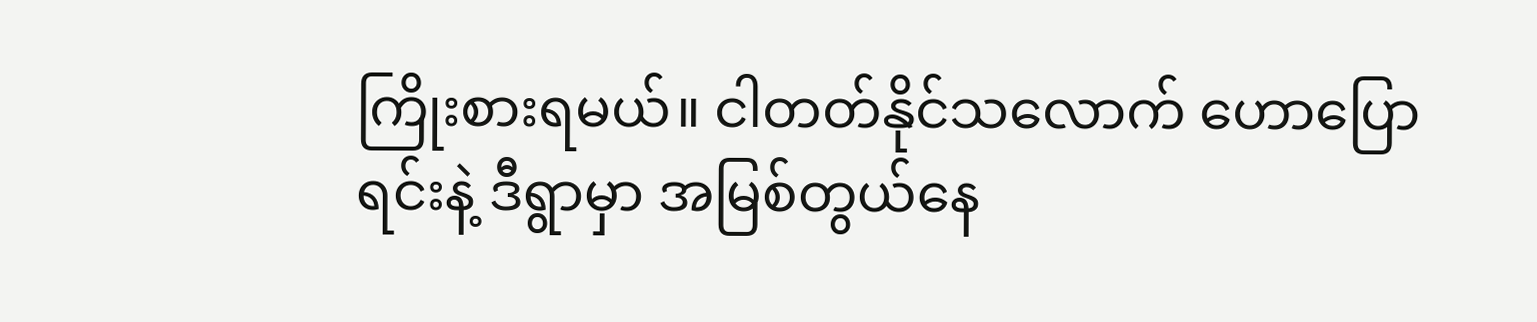ကြိုးစားရမယ်။ ငါတတ်နိုင်သလောက် ဟောပြော ရင်းနဲ့ ဒီရွာမှာ အမြစ်တွယ်နေ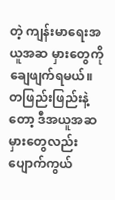တဲ့ ကျန်းမာရေးအယူအဆ မှားတွေကို ချေဖျက်ရမယ်။ တဖြည်းဖြည်းနဲ့တော့ ဒီအယူအဆမှားတွေလည်း ပျောက်ကွယ်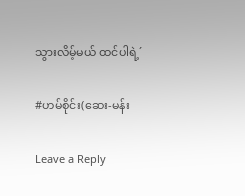သွားလိမ့်မယ် ထင်ပါရဲ့´

#ဟမ်စိုင်း(ဆေး-မန်း

Leave a Reply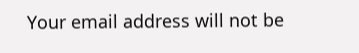Your email address will not be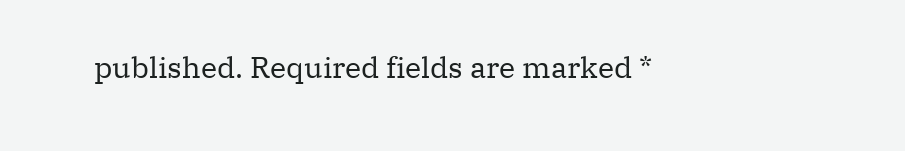published. Required fields are marked *